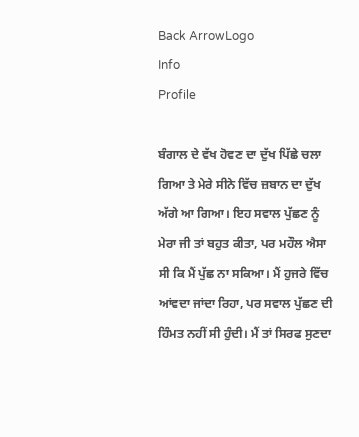Back ArrowLogo
Info
Profile

ਬੰਗਾਲ ਦੇ ਵੱਖ ਹੋਵਣ ਦਾ ਦੁੱਖ ਪਿੱਛੇ ਚਲਾ ਗਿਆ ਤੇ ਮੇਰੇ ਸੀਨੇ ਵਿੱਚ ਜ਼ਬਾਨ ਦਾ ਦੁੱਖ ਅੱਗੇ ਆ ਗਿਆ। ਇਹ ਸਵਾਲ ਪੁੱਛਣ ਨੂੰ ਮੇਰਾ ਜੀ ਤਾਂ ਬਹੁਤ ਕੀਤਾ, ਪਰ ਮਹੌਲ ਐਸਾ ਸੀ ਕਿ ਮੈਂ ਪੁੱਛ ਨਾ ਸਕਿਆ। ਮੈਂ ਹੁਜਰੇ ਵਿੱਚ ਆਂਵਦਾ ਜਾਂਦਾ ਰਿਹਾ, ਪਰ ਸਵਾਲ ਪੁੱਛਣ ਦੀ ਹਿੰਮਤ ਨਹੀਂ ਸੀ ਹੁੰਦੀ। ਮੈਂ ਤਾਂ ਸਿਰਫ ਸੁਣਦਾ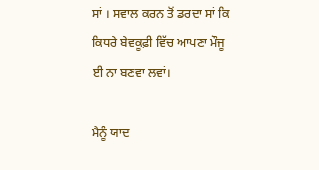ਸਾਂ । ਸਵਾਲ ਕਰਨ ਤੋਂ ਡਰਦਾ ਸਾਂ ਕਿ ਕਿਧਰੇ ਬੇਵਕੂਫ਼ੀ ਵਿੱਚ ਆਪਣਾ ਮੌਜੂ ਈ ਨਾ ਬਣਵਾ ਲਵਾਂ।

ਮੈਨੂੰ ਯਾਦ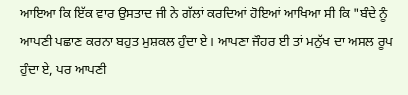ਆਇਆ ਕਿ ਇੱਕ ਵਾਰ ਉਸਤਾਦ ਜੀ ਨੇ ਗੱਲਾਂ ਕਰਦਿਆਂ ਹੋਇਆਂ ਆਖਿਆ ਸੀ ਕਿ "ਬੰਦੇ ਨੂੰ ਆਪਣੀ ਪਛਾਣ ਕਰਨਾ ਬਹੁਤ ਮੁਸ਼ਕਲ ਹੁੰਦਾ ਏ। ਆਪਣਾ ਜੌਹਰ ਈ ਤਾਂ ਮਨੁੱਖ ਦਾ ਅਸਲ ਰੂਪ ਹੁੰਦਾ ਏ, ਪਰ ਆਪਣੀ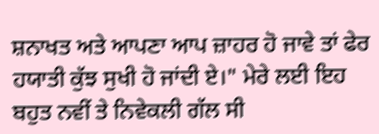ਸ਼ਨਾਖਤ ਅਤੇ ਆਪਣਾ ਆਪ ਜ਼ਾਹਰ ਹੋ ਜਾਵੇ ਤਾਂ ਫੇਰ ਹਯਾਤੀ ਕੁੱਝ ਸੁਖੀ ਹੋ ਜਾਂਦੀ ਏ।" ਮੇਰੇ ਲਈ ਇਹ ਬਹੁਤ ਨਵੀਂ ਤੇ ਨਿਵੇਕਲੀ ਗੱਲ ਸੀ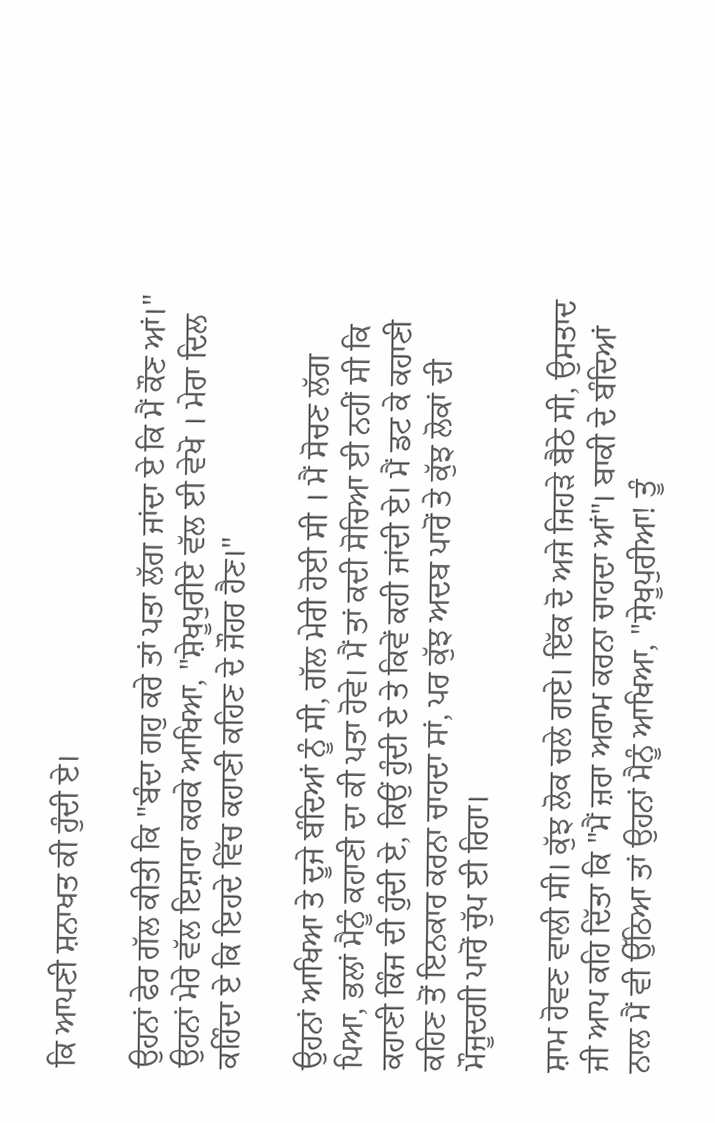ਕਿ ਆਪਣੀ ਸ਼ਨਾਖਤ ਕੀ ਹੁੰਦੀ ਏ।

ਉਹਨਾਂ ਫੇਰ ਗੱਲ ਕੀਤੀ ਕਿ "ਬੰਦਾ ਗਹੁ ਕਰੇ ਤਾਂ ਪਤਾ ਲੱਗ ਜਾਂਦਾ ਏ ਕਿ ਮੈਂ ਕੌਣ ਆਂ।" ਉਹਨਾਂ ਮੇਰੇ ਵੱਲ ਇਸ਼ਾਰਾ ਕਰਕੇ ਆਖਿਆ, "ਸ਼ੇਖੂਪੁਰੀਏ ਵੱਲ ਈ ਵੇਖੋ । ਮੇਰਾ ਦਿਲ ਕਹਿੰਦਾ ਏ ਕਿ ਇਹਦੇ ਵਿੱਚ ਕਹਾਣੀ ਕਹਿਣ ਦੇ ਜੌਹਰ ਹੈਣ।"

ਉਹਨਾਂ ਆਖਿਆ ਤੇ ਦੂਜੇ ਬੰਦਿਆਂ ਨੂੰ ਸੀ, ਗੱਲ ਮੇਰੀ ਹੋਈ ਸੀ । ਮੈਂ ਸੋਚਣ ਲੱਗ ਪਿਆ, ਭਲਾਂ ਮੈਨੂੰ ਕਹਾਣੀ ਦਾ ਕੀ ਪਤਾ ਹੋਵੇ। ਮੈਂ ਤਾਂ ਕਦੀ ਸੋਚਿਆ ਈ ਨਹੀਂ ਸੀ ਕਿ ਕਹਾਣੀ ਕਿੰਜ ਦੀ ਹੁੰਦੀ ਏ, ਕਿਉਂ ਹੁੰਦੀ ਏ ਤੇ ਕਿਵੇਂ ਕਹੀ ਜਾਂਦੀ ਏ। ਮੈਂ ਡਟ ਕੇ ਕਹਾਣੀ ਕਹਿਣ ਤੋਂ ਇਨਕਾਰ ਕਰਨਾ ਚਾਹਦਾ ਸਾਂ, ਪਰ ਕੁੱਝ ਅਦਬ ਪਾਰੋਂ ਤੇ ਕੁੱਝ ਲੋਕਾਂ ਦੀ ਮੌਜੂਦਗੀ ਪਾਰੋਂ ਚੁੱਪ ਈ ਰਿਹਾ।

ਸ਼ਾਮ ਹੋਵਣ ਵਾਲੀ ਸੀ। ਕੁੱਝ ਲੋਕ ਚਲੇ ਗਏ। ਇੱਕ ਦੋ ਅਜੇ ਜਿਹੜੇ ਬੈਠੇ ਸੀ, ਉਸਤਾਦ ਜੀ ਆਪ ਕਹਿ ਦਿੱਤਾ ਕਿ "ਮੈਂ ਜ਼ਰਾ ਅਰਾਮ ਕਰਨਾ ਚਾਹਦਾ ਆਂ"। ਬਾਕੀ ਦੇ ਬੰਦਿਆਂ ਨਾਲ ਮੈਂ ਵੀ ਉੱਠਿਆ ਤਾਂ ਉਹਨਾਂ ਮੈਨੂੰ ਆਖਿਆ, "ਸ਼ੇਖੂਪੁਰੀਆ! ਤੂੰ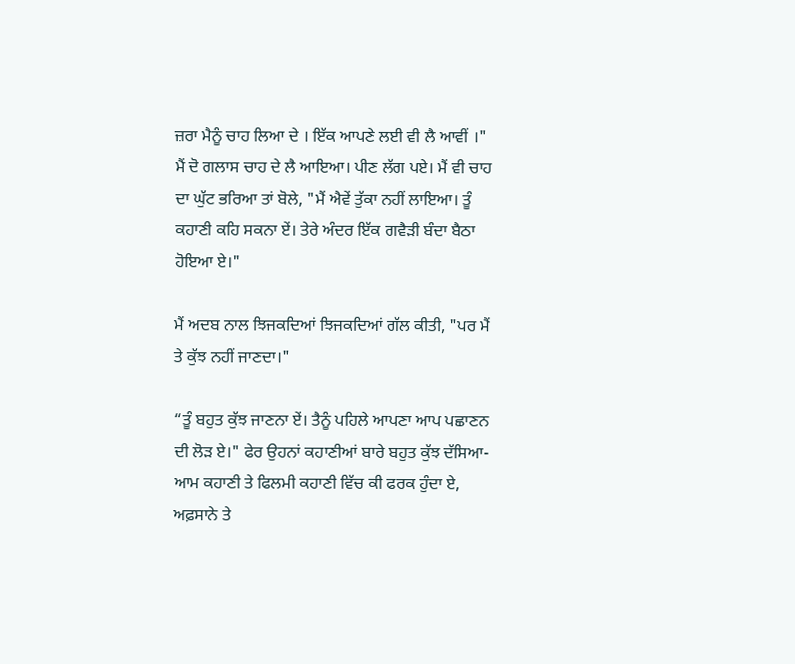ਜ਼ਰਾ ਮੈਨੂੰ ਚਾਹ ਲਿਆ ਦੇ । ਇੱਕ ਆਪਣੇ ਲਈ ਵੀ ਲੈ ਆਵੀਂ ।" ਮੈਂ ਦੋ ਗਲਾਸ ਚਾਹ ਦੇ ਲੈ ਆਇਆ। ਪੀਣ ਲੱਗ ਪਏ। ਮੈਂ ਵੀ ਚਾਹ ਦਾ ਘੁੱਟ ਭਰਿਆ ਤਾਂ ਬੋਲੇ, "ਮੈਂ ਐਵੇਂ ਤੁੱਕਾ ਨਹੀਂ ਲਾਇਆ। ਤੂੰ ਕਹਾਣੀ ਕਹਿ ਸਕਨਾ ਏਂ। ਤੇਰੇ ਅੰਦਰ ਇੱਕ ਗਵੈੜੀ ਬੰਦਾ ਬੈਠਾ ਹੋਇਆ ਏ।"

ਮੈਂ ਅਦਬ ਨਾਲ ਝਿਜਕਦਿਆਂ ਝਿਜਕਦਿਆਂ ਗੱਲ ਕੀਤੀ, "ਪਰ ਮੈਂ ਤੇ ਕੁੱਝ ਨਹੀਂ ਜਾਣਦਾ।"

“ਤੂੰ ਬਹੁਤ ਕੁੱਝ ਜਾਣਨਾ ਏਂ। ਤੈਨੂੰ ਪਹਿਲੇ ਆਪਣਾ ਆਪ ਪਛਾਣਨ ਦੀ ਲੋੜ ਏ।" ਫੇਰ ਉਹਨਾਂ ਕਹਾਣੀਆਂ ਬਾਰੇ ਬਹੁਤ ਕੁੱਝ ਦੱਸਿਆ- ਆਮ ਕਹਾਣੀ ਤੇ ਫਿਲਮੀ ਕਹਾਣੀ ਵਿੱਚ ਕੀ ਫਰਕ ਹੁੰਦਾ ਏ, ਅਫ਼ਸਾਨੇ ਤੇ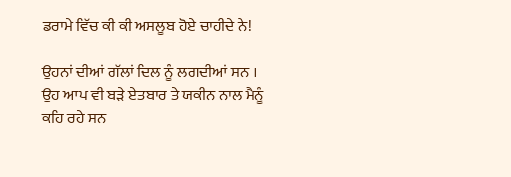ਡਰਾਮੇ ਵਿੱਚ ਕੀ ਕੀ ਅਸਲੂਬ ਹੋਏ ਚਾਹੀਦੇ ਨੇ!

ਉਹਨਾਂ ਦੀਆਂ ਗੱਲਾਂ ਦਿਲ ਨੂੰ ਲਗਦੀਆਂ ਸਨ । ਉਹ ਆਪ ਵੀ ਬੜੇ ਏਤਬਾਰ ਤੇ ਯਕੀਨ ਨਾਲ ਮੈਨੂੰ ਕਹਿ ਰਹੇ ਸਨ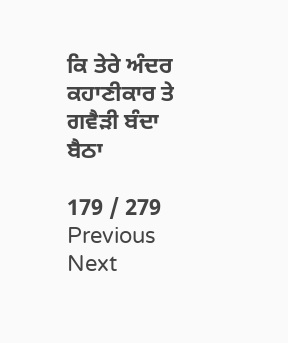ਕਿ ਤੇਰੇ ਅੰਦਰ ਕਹਾਣੀਕਾਰ ਤੇ ਗਵੈੜੀ ਬੰਦਾ ਬੈਠਾ

179 / 279
Previous
Next